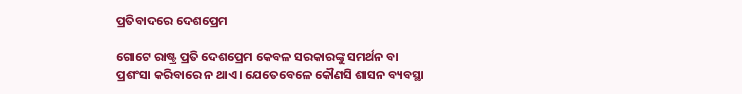ପ୍ରତିବାଦରେ ଦେଶପ୍ରେମ

ଗୋଟେ ରାଷ୍ଟ୍ର ପ୍ରତି ଦେଶପ୍ରେମ କେବଳ ସରକାରଙ୍କୁ ସମର୍ଥନ ବା ପ୍ରଶଂସା କରିବାରେ ନ ଥାଏ। ଯେତେବେଳେ କୌଣସି ଶାସନ ବ୍ୟବସ୍ଥା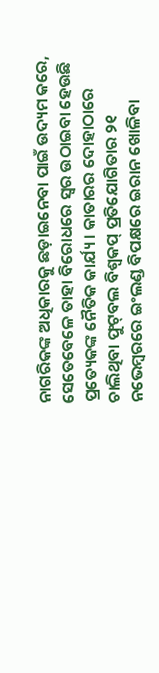ନାଗରିକଙ୍କ ଅଧିକାରକୁ ଛଡ଼ାଇନେବା ପାଇଁ ଉଦ୍ୟମ କରେ, ସେତେବେଳେ ତାହା ବିରୋଧରେ ସ୍ବର ଉଠାଇବା ହେଉଛି ପ୍ରତ୍ୟେକଙ୍କ ନୈତିକ କାର୍ଯ୍ୟ। କାତାରର ଦୋହାଠାରେ ଚାଲିଥିବା ଫୁଟ୍‌ବଲ ବିଶ୍ୱକପ୍‌ ପ୍ରତିଯୋଗିତାର ୨୧ ନଭେମ୍ବରରେ ଇଂଲଣ୍ଡ ବିପକ୍ଷରେ ଇରାନ ଖୋଳିବା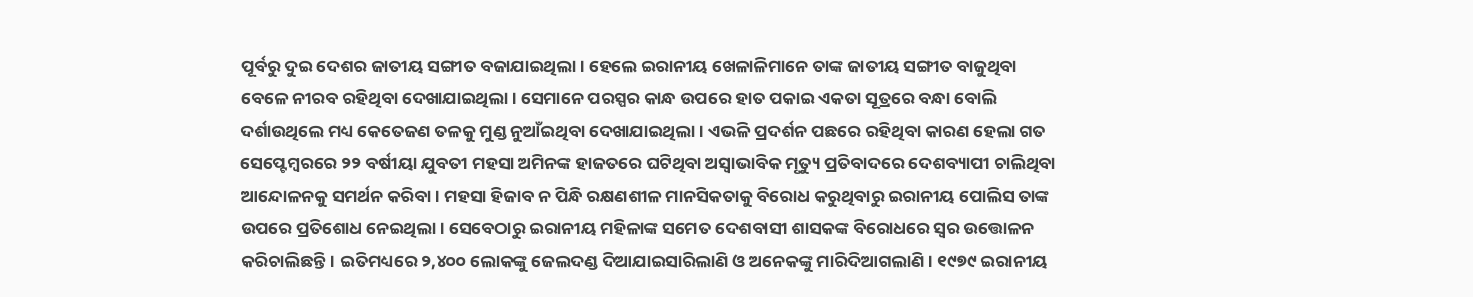ପୂର୍ବରୁ ଦୁଇ ଦେଶର ଜାତୀୟ ସଙ୍ଗୀତ ବଜାଯାଇଥିଲା। ହେଲେ ଇରାନୀୟ ଖେଳାଳିମାନେ ତାଙ୍କ ଜାତୀୟ ସଙ୍ଗୀତ ବାଜୁଥିବା ବେଳେ ନୀରବ ରହିଥିବା ଦେଖାଯାଇଥିଲା। ସେମାନେ ପରସ୍ପର କାନ୍ଧ ଉପରେ ହାତ ପକାଇ ଏକତା ସୂତ୍ରରେ ବନ୍ଧା ବୋଲି ଦର୍ଶାଉଥିଲେ ମଧ୍ୟ କେତେଜଣ ତଳକୁ ମୁଣ୍ଡ ନୁଆଁଇଥିବା ଦେଖାଯାଇଥିଲା। ଏଭଳି ପ୍ରଦର୍ଶନ ପଛରେ ରହିଥିବା କାରଣ ହେଲା ଗତ ସେପ୍ଟେମ୍ବରରେ ୨୨ ବର୍ଷୀୟା ଯୁବତୀ ମହସା ଅମିନଙ୍କ ହାଜତରେ ଘଟିଥିବା ଅସ୍ବାଭାବିକ ମୃତ୍ୟୁ ପ୍ରତିବାଦରେ ଦେଶବ୍ୟାପୀ ଚାଲିଥିବା ଆନ୍ଦୋଳନକୁ ସମର୍ଥନ କରିବା। ମହସା ହିଜାବ ନ ପିନ୍ଧି ରକ୍ଷଣଶୀଳ ମାନସିକତାକୁ ବିରୋଧ କରୁଥିବାରୁ ଇରାନୀୟ ପୋଲିସ ତାଙ୍କ ଉପରେ ପ୍ରତିଶୋଧ ନେଇଥିଲା। ସେବେଠାରୁ ଇରାନୀୟ ମହିଳାଙ୍କ ସମେତ ଦେଶବାସୀ ଶାସକଙ୍କ ବିରୋଧରେ ସ୍ବର ଉତ୍ତୋଳନ କରିଚାଲିଛନ୍ତି। ଇତିମଧ୍ୟରେ ୨,୪୦୦ ଲୋକଙ୍କୁ ଜେଲଦଣ୍ଡ ଦିଆଯାଇସାରିଲାଣି ଓ ଅନେକଙ୍କୁ ମାରିଦିଆଗଲାଣି। ୧୯୭୯ ଇରାନୀୟ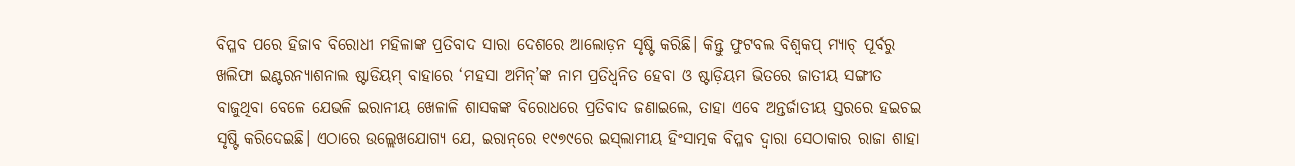ବିପ୍ଳବ ପରେ ହିଜାବ ବିରୋଧୀ ମହିଳାଙ୍କ ପ୍ରତିବାଦ ସାରା ଦେଶରେ ଆଲୋଡ଼ନ ସୃଷ୍ଟି କରିଛି। କିନ୍ତୁ ଫୁଟବଲ ବିଶ୍ୱକପ୍‌ ମ୍ୟାଚ୍‌ ପୂର୍ବରୁ ଖଲିଫା ଇଣ୍ଟରନ୍ୟାଶନାଲ ଷ୍ଟାଡିୟମ୍‌ ବାହାରେ ‘ମହସା ଅମିନ୍‌’ଙ୍କ ନାମ ପ୍ରତିଧ୍ୱନିତ ହେବା ଓ ଷ୍ଟାଡ଼ିୟମ ଭିତରେ ଜାତୀୟ ସଙ୍ଗୀତ ବାଜୁଥିବା ବେଳେ ଯେଭଳି ଇରାନୀୟ ଖେଳାଳି ଶାସକଙ୍କ ବିରୋଧରେ ପ୍ରତିବାଦ ଜଣାଇଲେ, ତାହା ଏବେ ଅନ୍ତର୍ଜାତୀୟ ସ୍ତରରେ ହଇଚଇ ସୃଷ୍ଟି କରିଦେଇଛି। ଏଠାରେ ଉଲ୍ଲେଖଯୋଗ୍ୟ ଯେ, ଇରାନ୍‌ରେ ୧୯୭୯ରେ ଇସ୍‌ଲାମୀୟ ହିଂସାତ୍ମକ ବିପ୍ଳବ ଦ୍ୱାରା ସେଠାକାର ରାଜା ଶାହା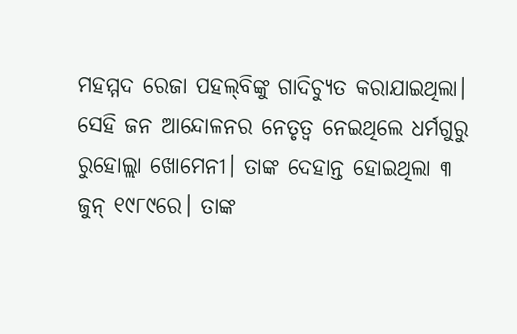ମହମ୍ମଦ ରେଜା ପହଲ୍‌ବିଙ୍କୁ ଗାଦିଚ୍ୟୁତ କରାଯାଇଥିଲା। ସେହି ଜନ ଆନ୍ଦୋଳନର ନେତୃତ୍ୱ ନେଇଥିଲେ ଧର୍ମଗୁରୁ ରୁହୋଲ୍ଲା ଖୋମେନୀ। ତାଙ୍କ ଦେହାନ୍ତ ହୋଇଥିଲା ୩ ଜୁନ୍‌ ୧୯୮୯ରେ। ତାଙ୍କ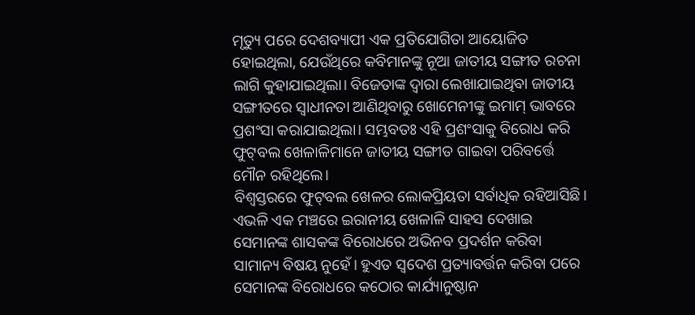ମୃତ୍ୟୁ ପରେ ଦେଶବ୍ୟାପୀ ଏକ ପ୍ରତିଯୋଗିତା ଆୟୋଜିତ ହୋଇଥିଲା, ଯେଉଁଥିରେ କବିମାନଙ୍କୁ ନୂଆ ଜାତୀୟ ସଙ୍ଗୀତ ରଚନା ଲାଗି କୁହାଯାଇଥିଲା। ବିଜେତାଙ୍କ ଦ୍ୱାରା ଲେଖାଯାଇଥିବା ଜାତୀୟ ସଙ୍ଗୀତରେ ସ୍ବାଧୀନତା ଆଣିଥିବାରୁ ଖୋମେନୀଙ୍କୁ ଇମାମ୍‌ ଭାବରେ ପ୍ରଶଂସା କରାଯାଇଥିଲା। ସମ୍ଭବତଃ ଏହି ପ୍ରଶଂସାକୁ ବିରୋଧ କରି ଫୁଟ୍‌ବଲ ଖେଳାଳିମାନେ ଜାତୀୟ ସଙ୍ଗୀତ ଗାଇବା ପରିବର୍ତ୍ତେ ମୌନ ରହିଥିଲେ।
ବିଶ୍ୱସ୍ତରରେ ଫୁଟ୍‌ବଲ ଖେଳର ଲୋକପ୍ରିୟତା ସର୍ବାଧିକ ରହିଆସିଛି। ଏଭଳି ଏକ ମଞ୍ଚରେ ଇରାନୀୟ ଖେଳାଳି ସାହସ ଦେଖାଇ ସେମାନଙ୍କ ଶାସକଙ୍କ ବିରୋଧରେ ଅଭିନବ ପ୍ରଦର୍ଶନ କରିବା ସାମାନ୍ୟ ବିଷୟ ନୁହେଁ। ହୁଏତ ସ୍ବଦେଶ ପ୍ରତ୍ୟାବର୍ତ୍ତନ କରିବା ପରେ ସେମାନଙ୍କ ବିରୋଧରେ କଠୋର କାର୍ଯ୍ୟାନୁଷ୍ଠାନ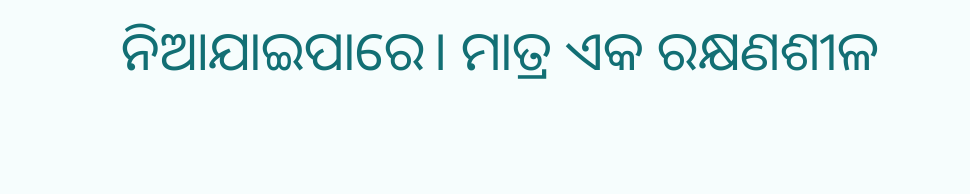ନିଆଯାଇପାରେ। ମାତ୍ର ଏକ ରକ୍ଷଣଶୀଳ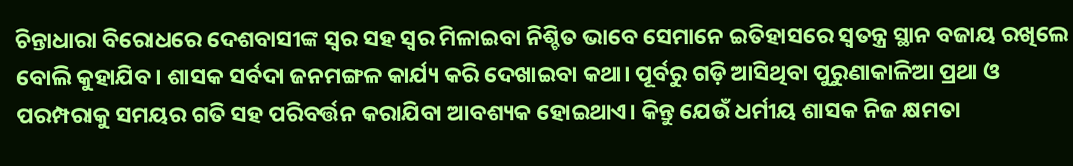ଚିନ୍ତାଧାରା ବିରୋଧରେ ଦେଶବାସୀଙ୍କ ସ୍ବର ସହ ସ୍ବର ମିଳାଇବା ନିଶ୍ଚିତ ଭାବେ ସେମାନେ ଇତିହାସରେ ସ୍ବତନ୍ତ୍ର ସ୍ଥାନ ବଜାୟ ରଖିଲେ ବୋଲି କୁହାଯିବ। ଶାସକ ସର୍ବଦା ଜନମଙ୍ଗଳ କାର୍ଯ୍ୟ କରି ଦେଖାଇବା କଥା। ପୂର୍ବରୁ ଗଡ଼ି ଆସିଥିବା ପୁରୁଣାକାଳିଆ ପ୍ରଥା ଓ ପରମ୍ପରାକୁ ସମୟର ଗତି ସହ ପରିବର୍ତ୍ତନ କରାଯିବା ଆବଶ୍ୟକ ହୋଇଥାଏ। କିନ୍ତୁ ଯେଉଁ ଧର୍ମୀୟ ଶାସକ ନିଜ କ୍ଷମତା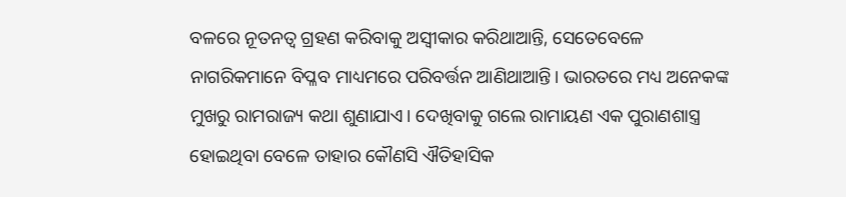ବଳରେ ନୂତନତ୍ୱ ଗ୍ରହଣ କରିବାକୁ ଅସ୍ବୀକାର କରିଥାଆନ୍ତି, ସେତେବେଳେ ନାଗରିକମାନେ ବିପ୍ଳବ ମାଧ୍ୟମରେ ପରିବର୍ତ୍ତନ ଆଣିଥାଆନ୍ତି। ଭାରତରେ ମଧ୍ୟ ଅନେକଙ୍କ ମୁଖରୁ ରାମରାଜ୍ୟ କଥା ଶୁଣାଯାଏ। ଦେଖିବାକୁ ଗଲେ ରାମାୟଣ ଏକ ପୁରାଣଶାସ୍ତ୍ର ହୋଇଥିବା ବେଳେ ତାହାର କୌଣସି ଐତିହାସିକ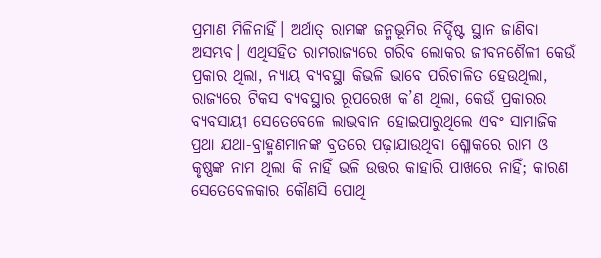ପ୍ରମାଣ ମିଳିନାହିଁ। ଅର୍ଥାତ୍‌ ରାମଙ୍କ ଜନ୍ମଭୂମିର ନିର୍ଦ୍ଦିଷ୍ଟ ସ୍ଥାନ ଜାଣିବା ଅସମ୍ଭବ। ଏଥିସହିତ ରାମରାଜ୍ୟରେ ଗରିବ ଲୋକର ଜୀବନଶୈଳୀ କେଉଁ ପ୍ରକାର ଥିଲା, ନ୍ୟାୟ ବ୍ୟବସ୍ଥା କିଭଳି ଭାବେ ପରିଚାଳିତ ହେଉଥିଲା, ରାଜ୍ୟରେ ଟିକସ ବ୍ୟବସ୍ଥାର ରୂପରେଖ କ’ଣ ଥିଲା, କେଉଁ ପ୍ରକାରର ବ୍ୟବସାୟୀ ସେତେବେଳେ ଲାଭବାନ ହୋଇପାରୁଥିଲେ ଏବଂ ସାମାଜିକ ପ୍ରଥା ଯଥା-ବ୍ରାହ୍ମଣମାନଙ୍କ ବ୍ରତରେ ପଢ଼ାଯାଉଥିବା ଶ୍ଳୋକରେ ରାମ ଓ କୃଷ୍ଣଙ୍କ ନାମ ଥିଲା କି ନାହିଁ ଭଳି ଉତ୍ତର କାହାରି ପାଖରେ ନାହିଁ; କାରଣ ସେତେବେଳକାର କୌଣସି ପୋଥି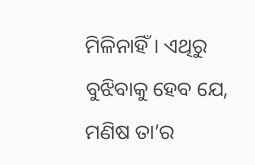ମିଳିନାହିଁ। ଏଥିରୁ ବୁଝିବାକୁ ହେବ ଯେ, ମଣିଷ ତା’ର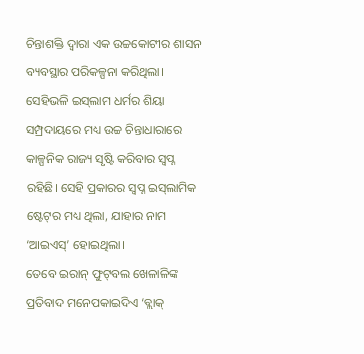ଚିନ୍ତାଶକ୍ତି ଦ୍ୱାରା ଏକ ଉଚ୍ଚକୋଟୀର ଶାସନ ବ୍ୟବସ୍ଥାର ପରିକଳ୍ପନା କରିଥିଲା। ସେହିଭଳି ଇସ୍‌ଲାମ ଧର୍ମର ଶିୟା ସମ୍ପ୍ରଦାୟରେ ମଧ୍ୟ ଉଚ୍ଚ ଚିନ୍ତାଧାରାରେ କାଳ୍ପନିକ ରାଜ୍ୟ ସୃଷ୍ଟି କରିବାର ସ୍ବପ୍ନ ରହିଛି। ସେହି ପ୍ରକାରର ସ୍ବପ୍ନ ଇସ୍‌ଲାମିକ ଷ୍ଟେଟ୍‌ର ମଧ୍ୟ ଥିଲା, ଯାହାର ନାମ ‘ଆଇଏସ୍‌’ ହୋଇଥିଲା।
ତେବେ ଇରାନ୍‌ ଫୁଟ୍‌ବଲ ଖେଳାଳିଙ୍କ ପ୍ରତିବାଦ ମନେପକାଇଦିଏ ‘ବ୍ଲାକ୍‌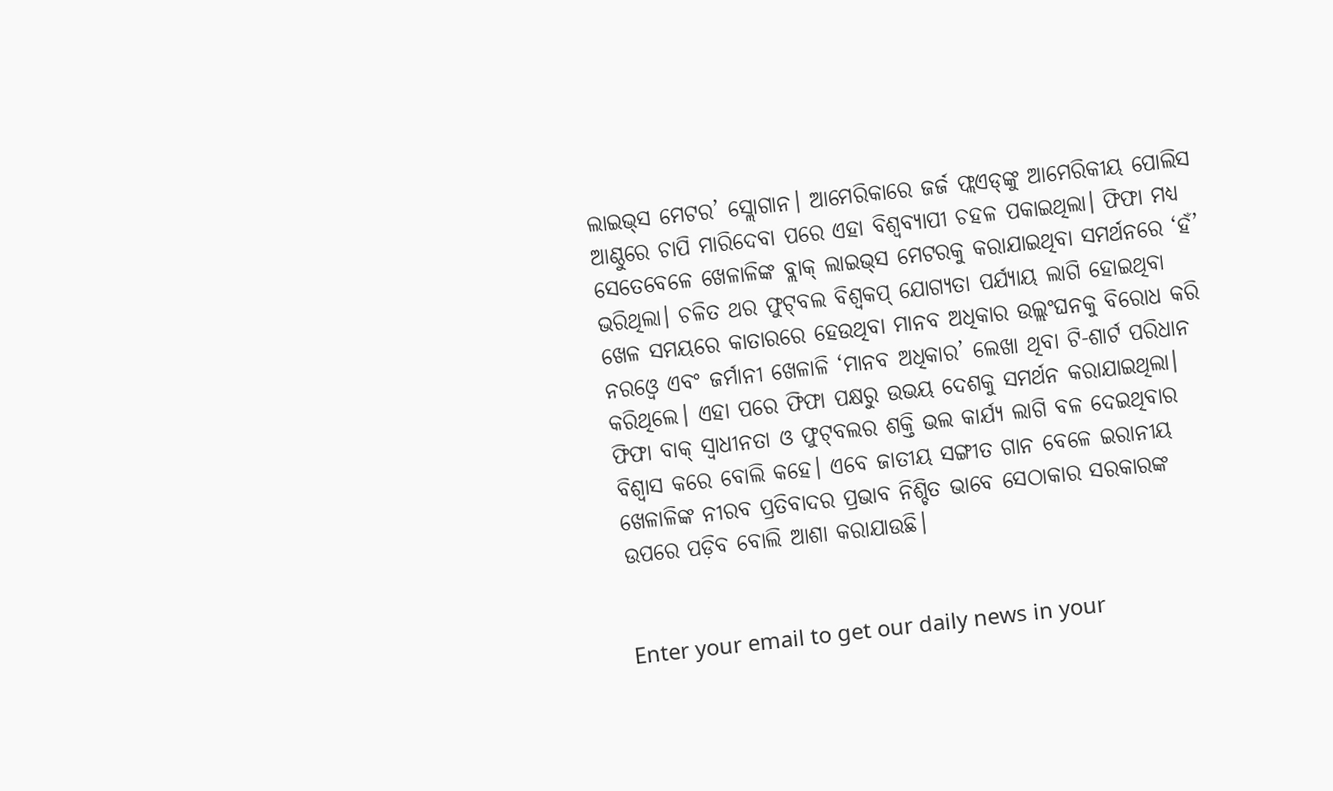ଲାଇଭ୍‌ସ ମେଟର’ ସ୍ଲୋଗାନ। ଆମେରିକାରେ ଜର୍ଜ ଫ୍ଲଏଡ୍‌ଙ୍କୁ ଆମେରିକୀୟ ପୋଲିସ ଆଣ୍ଠୁରେ ଚାପି ମାରିଦେବା ପରେ ଏହା ବିଶ୍ୱବ୍ୟାପୀ ଚହଳ ପକାଇଥିଲା। ଫିଫା ମଧ୍ୟ ସେତେବେଳେ ଖେଳାଳିଙ୍କ ବ୍ଲାକ୍‌ ଲାଇଭ୍‌ସ ମେଟରକୁ କରାଯାଇଥିବା ସମର୍ଥନରେ ‘ହଁ’ ଭରିଥିଲା। ଚଳିତ ଥର ଫୁଟ୍‌ବଲ ବିଶ୍ୱକପ୍‌ ଯୋଗ୍ୟତା ପର୍ଯ୍ୟାୟ ଲାଗି ହୋଇଥିବା ଖେଳ ସମୟରେ କାତାରରେ ହେଉଥିବା ମାନବ ଅଧିକାର ଉଲ୍ଲଂଘନକୁ ବିରୋଧ କରି ନରଓ୍ବେ ଏବଂ ଜର୍ମାନୀ ଖେଳାଳି ‘ମାନବ ଅଧିକାର’ ଲେଖା ଥିବା ଟି-ଶାର୍ଟ ପରିଧାନ କରିଥିଲେ। ଏହା ପରେ ଫିଫା ପକ୍ଷରୁ ଉଭୟ ଦେଶକୁ ସମର୍ଥନ କରାଯାଇଥିଲା। ଫିଫା ବାକ୍‌ ସ୍ବାଧୀନତା ଓ ଫୁଟ୍‌ବଲର ଶକ୍ତି ଭଲ କାର୍ଯ୍ୟ ଲାଗି ବଳ ଦେଇଥିବାର ବିଶ୍ୱାସ କରେ ବୋଲି କହେ। ଏବେ ଜାତୀୟ ସଙ୍ଗୀତ ଗାନ ବେଳେ ଇରାନୀୟ ଖେଳାଳିଙ୍କ ନୀରବ ପ୍ରତିବାଦର ପ୍ରଭାବ ନିଶ୍ଚିତ ଭାବେ ସେଠାକାର ସରକାରଙ୍କ ଉପରେ ପଡ଼ିବ ବୋଲି ଆଶା କରାଯାଉଛି।


Enter your email to get our daily news in your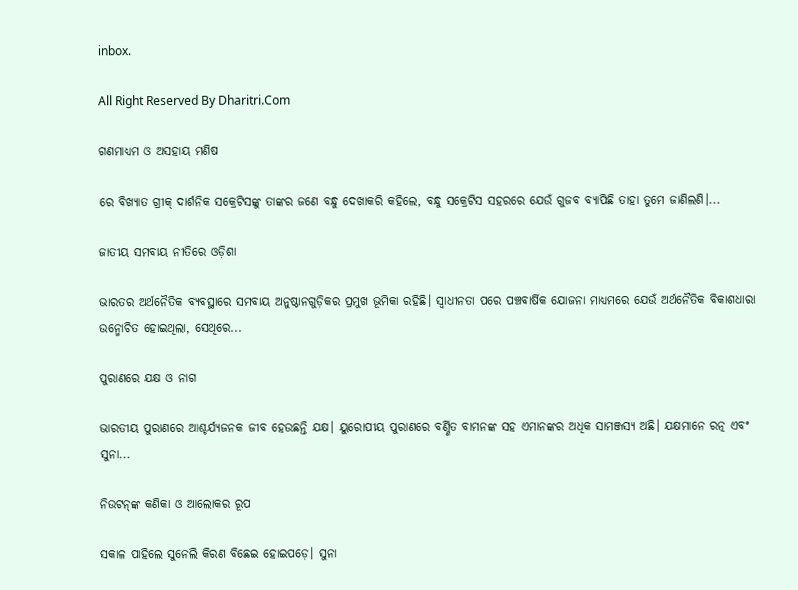inbox.

All Right Reserved By Dharitri.Com

ଗଣମାଧ୍ୟମ ଓ ଅସହାୟ ମଣିଷ

ରେ ବିଖ୍ୟାତ ଗ୍ରୀକ୍‌ ଦାର୍ଶନିକ ସକ୍ରେଟିସଙ୍କୁ ତାଙ୍କର ଜଣେ ବନ୍ଧୁ ଦେଖାକରି କହିଲେ, ବନ୍ଧୁ ସକ୍ରେଟିସ ସହରରେ ଯେଉଁ ଗୁଜବ ବ୍ୟାପିଛି ତାହା ତୁମେ ଜାଣିଲଣି।...

ଜାତୀୟ ସମବାୟ ନୀତିରେ ଓଡ଼ିଶା

ଭାରତର ଅର୍ଥନୈତିକ ବ୍ୟବସ୍ଥାରେ ସମବାୟ ଅନୁଷ୍ଠାନଗୁଡ଼ିକର ପ୍ରମୁଖ ଭୂମିକା ରହିଛି। ସ୍ବାଧୀନତା ପରେ ପଞ୍ଚବାର୍ଷିକ ଯୋଜନା ମାଧ୍ୟମରେ ଯେଉଁ ଅର୍ଥନୈତିକ ବିକାଶଧାରା ଉନ୍ମୋଚିତ ହୋଇଥିଲା, ସେଥିରେ...

ପୁରାଣରେ ଯକ୍ଷ ଓ ନାଗ

ଭାରତୀୟ ପୁରାଣରେ ଆଶ୍ଚର୍ଯ୍ୟଜନକ ଜୀବ ହେଉଛନ୍ତି ଯକ୍ଷ। ୟୁରୋପୀୟ ପୁରାଣରେ ବର୍ଣ୍ଣିତ ବାମନଙ୍କ ସହ ଏମାନଙ୍କର ଅଧିକ ସାମଞ୍ଜସ୍ୟ ଅଛି। ଯକ୍ଷମାନେ ରତ୍ନ ଏବଂ ସୁନା...

ନିଉଟନ୍‌ଙ୍କ କଣିକା ଓ ଆଲୋକର ରୂପ

ସକାଳ ପାହିଲେ ସୁନେଲି କିରଣ ବିଛେଇ ହୋଇପଡ଼େ। ସୁନା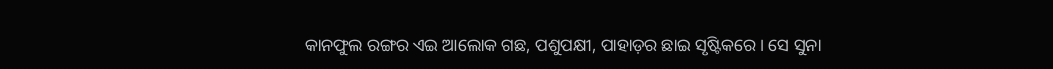କାନଫୁଲ ରଙ୍ଗର ଏଇ ଆଲୋକ ଗଛ, ପଶୁପକ୍ଷୀ, ପାହାଡ଼ର ଛାଇ ସୃଷ୍ଟିକରେ। ସେ ସୁନା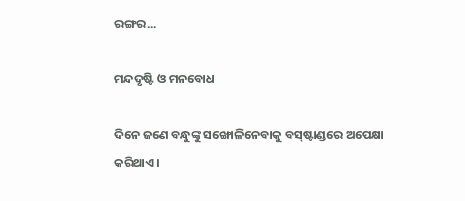ରଙ୍ଗର...

ମନ୍ଦଦୃଷ୍ଟି ଓ ମନବୋଧ

ଦିନେ ଜଣେ ବନ୍ଧୁଙ୍କୁ ସଙ୍ଖୋଳିନେବାକୁ ବସ୍‌ଷ୍ଟାଣ୍ଡରେ ଅପେକ୍ଷା କରିଥାଏ।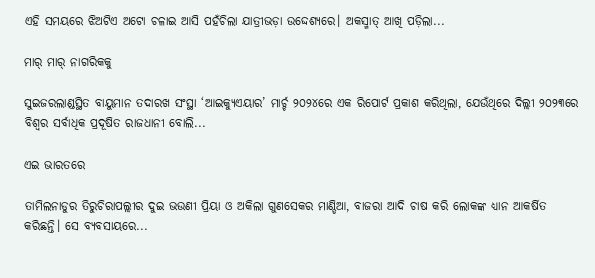ଏହି ସମୟରେ ଝିଅଟିଏ ଅଟୋ ଚଳାଇ ଆସି ପହଁଚିଲା ଯାତ୍ରୀଭଡ଼ା ଉଦ୍ଦେଶ୍ୟରେ। ଅକସ୍ମାତ୍‌ ଆଖି ପଡ଼ିଲା...

ମାର୍‌ ମାର୍‌ ନାଗରିକକୁ

ସୁଇଜରଲାଣ୍ଡସ୍ଥିତ ବାୟୁମାନ ତଦାରଖ ସଂସ୍ଥା ‘ଆଇକ୍ୟୁଏୟାର’ ମାର୍ଚ୍ଚ ୨୦୨୪ରେ ଏକ ରିପୋର୍ଟ ପ୍ରକାଶ କରିଥିଲା, ଯେଉଁଥିରେ ଦିଲ୍ଲୀ ୨୦୨୩ରେ ବିଶ୍ୱର ସର୍ବାଧିକ ପ୍ରଦୂଷିତ ରାଜଧାନୀ ବୋଲି...

ଏଇ ଭାରତରେ

ତାମିଲନାଡୁର ତିରୁଚିରାପଲ୍ଲୀର ଦୁଇ ଭଉଣୀ ପ୍ରିୟା ଓ ଅକିଲା ଗୁଣସେକର ମାଣ୍ଡିଆ, ବାଜରା ଆଦି ଚାଷ କରି ଲୋକଙ୍କ ଧ୍ୟାନ ଆକର୍ଷିତ କରିଛନ୍ତି। ସେ ବ୍ୟବସାୟରେ...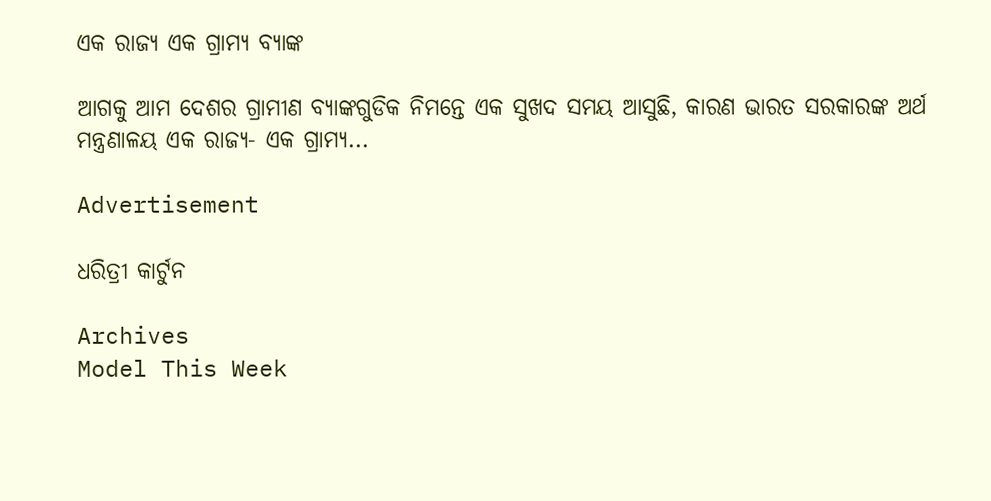ଏକ ରାଜ୍ୟ ଏକ ଗ୍ରାମ୍ୟ ବ୍ୟାଙ୍କ

ଆଗକୁ ଆମ ଦେଶର ଗ୍ରାମୀଣ ବ୍ୟାଙ୍କଗୁଡିକ ନିମନ୍ତେ ଏକ ସୁଖଦ ସମୟ ଆସୁଛି, କାରଣ ଭାରତ ସରକାରଙ୍କ ଅର୍ଥ ମନ୍ତ୍ରଣାଳୟ ଏକ ରାଜ୍ୟ- ଏକ ଗ୍ରାମ୍ୟ...

Advertisement

ଧରିତ୍ରୀ କାର୍ଟୁନ

Archives
Model This Week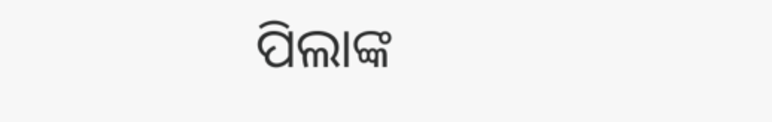ପିଲାଙ୍କ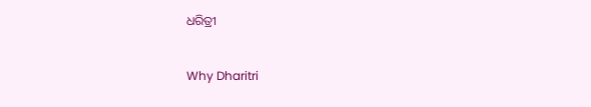ଧରିତ୍ରୀ

Why Dharitri